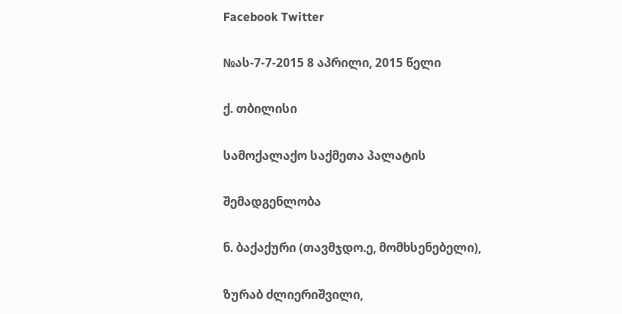Facebook Twitter

№ას-7-7-2015 8 აპრილი, 2015 წელი

ქ. თბილისი

სამოქალაქო საქმეთა პალატის

შემადგენლობა

ნ. ბაქაქური (თავმჯდო.ე, მომხსენებელი),

ზურაბ ძლიერიშვილი,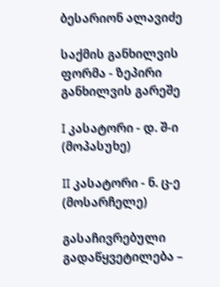ბესარიონ ალავიძე

საქმის განხილვის ფორმა - ზეპირი განხილვის გარეშე

I კასატორი - დ. შ-ი (მოპასუხე)

II კასატორი - ნ. ც-ე (მოსარჩელე)

გასაჩივრებული გადაწყვეტილება –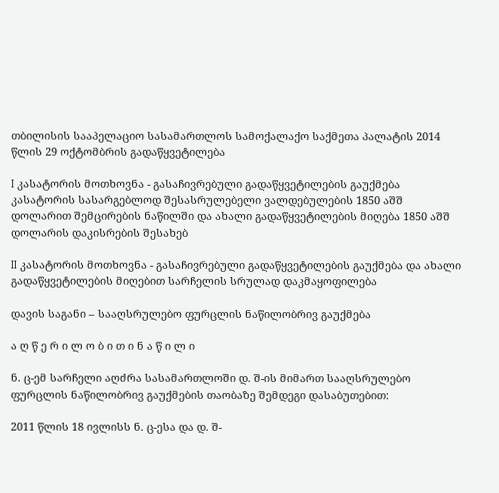თბილისის სააპელაციო სასამართლოს სამოქალაქო საქმეთა პალატის 2014 წლის 29 ოქტომბრის გადაწყვეტილება

I კასატორის მოთხოვნა - გასაჩივრებული გადაწყვეტილების გაუქმება კასატორის სასარგებლოდ შესასრულებელი ვალდებულების 1850 აშშ დოლარით შემცირების ნაწილში და ახალი გადაწყვეტილების მიღება 1850 აშშ დოლარის დაკისრების შესახებ

II კასატორის მოთხოვნა - გასაჩივრებული გადაწყვეტილების გაუქმება და ახალი გადაწყვეტილების მიღებით სარჩელის სრულად დაკმაყოფილება

დავის საგანი – სააღსრულებო ფურცლის ნაწილობრივ გაუქმება

ა ღ წ ე რ ი ლ ო ბ ი თ ი ნ ა წ ი ლ ი

ნ. ც-ემ სარჩელი აღძრა სასამართლოში დ. შ-ის მიმართ სააღსრულებო ფურცლის ნაწილობრივ გაუქმების თაობაზე შემდეგი დასაბუთებით:

2011 წლის 18 ივლისს ნ. ც-ესა და დ. შ-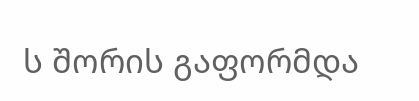ს შორის გაფორმდა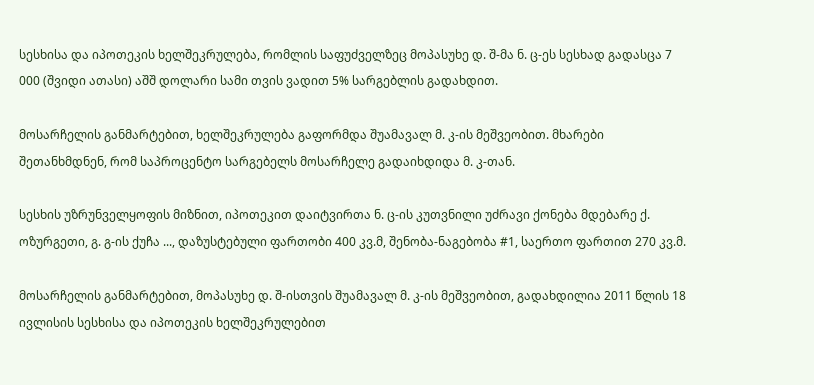სესხისა და იპოთეკის ხელშეკრულება, რომლის საფუძველზეც მოპასუხე დ. შ-მა ნ. ც-ეს სესხად გადასცა 7 000 (შვიდი ათასი) აშშ დოლარი სამი თვის ვადით 5% სარგებლის გადახდით.

მოსარჩელის განმარტებით, ხელშეკრულება გაფორმდა შუამავალ მ. კ-ის მეშვეობით. მხარები შეთანხმდნენ, რომ საპროცენტო სარგებელს მოსარჩელე გადაიხდიდა მ. კ-თან.

სესხის უზრუნველყოფის მიზნით, იპოთეკით დაიტვირთა ნ. ც-ის კუთვნილი უძრავი ქონება მდებარე ქ. ოზურგეთი, გ. გ-ის ქუჩა ..., დაზუსტებული ფართობი 400 კვ.მ, შენობა-ნაგებობა #1, საერთო ფართით 270 კვ.მ.

მოსარჩელის განმარტებით, მოპასუხე დ. შ-ისთვის შუამავალ მ. კ-ის მეშვეობით, გადახდილია 2011 წლის 18 ივლისის სესხისა და იპოთეკის ხელშეკრულებით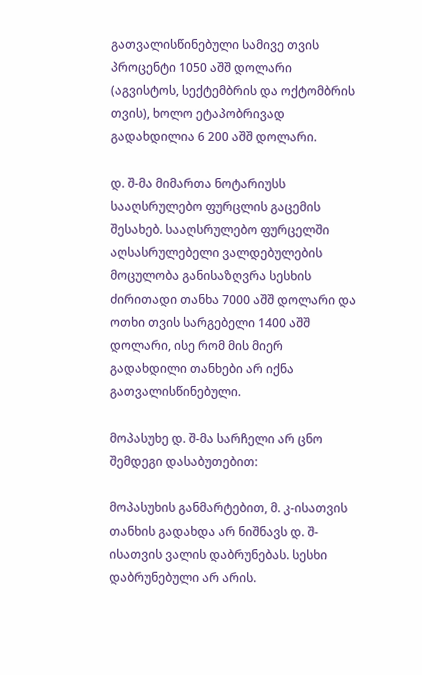გათვალისწინებული სამივე თვის პროცენტი 1050 აშშ დოლარი (აგვისტოს, სექტემბრის და ოქტომბრის თვის), ხოლო ეტაპობრივად გადახდილია 6 200 აშშ დოლარი.

დ. შ-მა მიმართა ნოტარიუსს სააღსრულებო ფურცლის გაცემის შესახებ. სააღსრულებო ფურცელში აღსასრულებელი ვალდებულების მოცულობა განისაზღვრა სესხის ძირითადი თანხა 7000 აშშ დოლარი და ოთხი თვის სარგებელი 1400 აშშ დოლარი, ისე რომ მის მიერ გადახდილი თანხები არ იქნა გათვალისწინებული.

მოპასუხე დ. შ-მა სარჩელი არ ცნო შემდეგი დასაბუთებით:

მოპასუხის განმარტებით, მ. კ-ისათვის თანხის გადახდა არ ნიშნავს დ. შ-ისათვის ვალის დაბრუნებას. სესხი დაბრუნებული არ არის.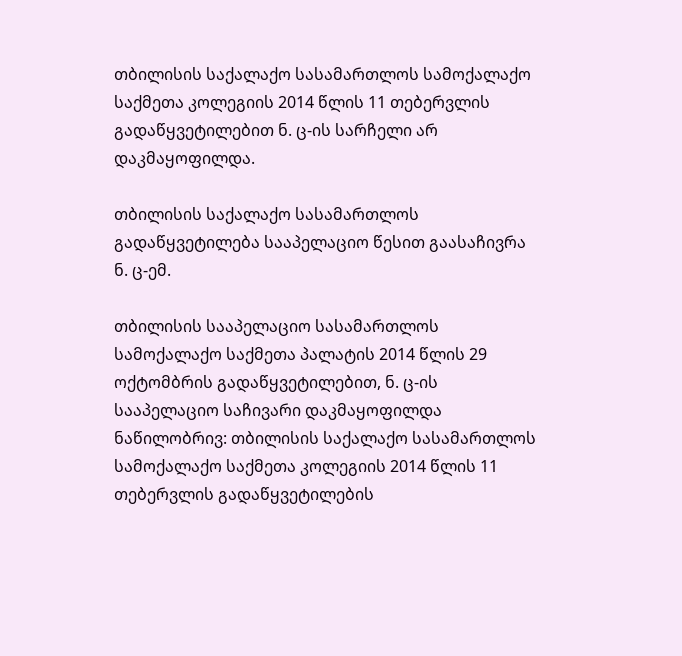თბილისის საქალაქო სასამართლოს სამოქალაქო საქმეთა კოლეგიის 2014 წლის 11 თებერვლის გადაწყვეტილებით ნ. ც-ის სარჩელი არ დაკმაყოფილდა.

თბილისის საქალაქო სასამართლოს გადაწყვეტილება სააპელაციო წესით გაასაჩივრა ნ. ც-ემ.

თბილისის სააპელაციო სასამართლოს სამოქალაქო საქმეთა პალატის 2014 წლის 29 ოქტომბრის გადაწყვეტილებით, ნ. ც-ის სააპელაციო საჩივარი დაკმაყოფილდა ნაწილობრივ: თბილისის საქალაქო სასამართლოს სამოქალაქო საქმეთა კოლეგიის 2014 წლის 11 თებერვლის გადაწყვეტილების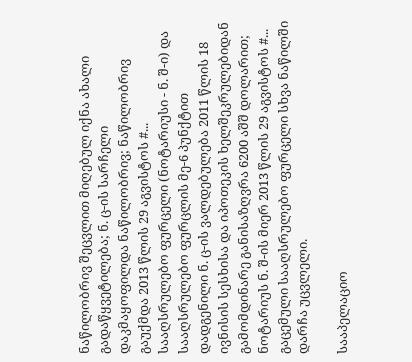ნაწილობრივ შეცვლით მიღებულ იქნა ახალი გადაწყვეტილება; ნ. ც-ის სარჩელი დაკმაყოფილდა ნაწილობრივ; ნაწილობრივ გაუქმდა 2013 წლის 29 აგვისტოს #... სააღსრულებო ფურცელი (ნოტარიუსი - ნ. შ-ი) და სააღსრულებო ფურცლის მე-6 პუნქტით დადგენილი ნ. ც-ის ვალდებულება 2011 წლის 18 ივნისის სესხისა და იპოთეკის ხელშეკრულებიდან გამომდინარე განისაზღვრა 6200 აშშ დოლარით; ნოტარიუს ნ. შ-ის მიერ 2013 წლის 29 აგვისტოს #... გაცემული სააღსრულებო ფურცელი სხვა ნაწილში დარჩა უცვლელი.

სააპელაციო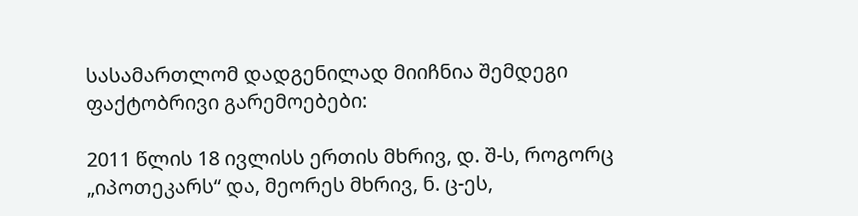სასამართლომ დადგენილად მიიჩნია შემდეგი ფაქტობრივი გარემოებები:

2011 წლის 18 ივლისს ერთის მხრივ, დ. შ-ს, როგორც „იპოთეკარს“ და, მეორეს მხრივ, ნ. ც-ეს,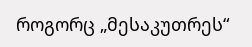როგორც „მესაკუთრეს“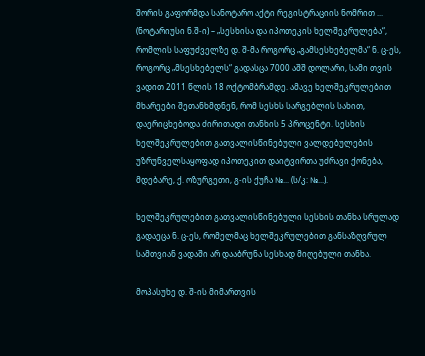შორის გაფორმდა სანოტარო აქტი რეგისტრაციის ნომრით ... (ნოტარიუსი ნ.შ-ი) – „სესხისა და იპოთეკის ხელშეკრულება“, რომლის საფუძველზე დ. შ-მა როგორც „გამსესხებელმა“ ნ. ც-ეს, როგორც „მსესხებელს“ გადასცა 7000 აშშ დოლარი, სამი თვის ვადით 2011 წლის 18 ოქტომბრამდე. ამავე ხელშეკრულებით მხარეები შეთანხმდნენ, რომ სესხს სარგებლის სახით, დაერიცხებოდა ძირითადი თანხის 5 პროცენტი. სესხის ხელშეკრულებით გათვალისწინებული ვალდებულების უზრუნველსაყოფად იპოთეკით დაიტვირთა უძრავი ქონება, მდებარე, ქ. ოზურგეთი, გ-ის ქუჩა №... (ს/კ: №...).

ხელშეკრულებით გათვალისწინებული სესხის თანხა სრულად გადაეცა ნ. ც-ეს, რომელმაც ხელშეკრულებით განსაზღვრულ სამთვიან ვადაში არ დააბრუნა სესხად მიღებული თანხა.

მოპასუხე დ. შ-ის მიმართვის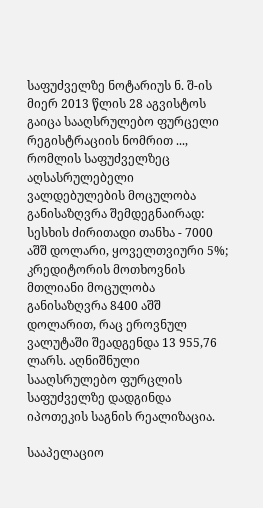საფუძველზე ნოტარიუს ნ. შ-ის მიერ 2013 წლის 28 აგვისტოს გაიცა სააღსრულებო ფურცელი რეგისტრაციის ნომრით ..., რომლის საფუძველზეც აღსასრულებელი ვალდებულების მოცულობა განისაზღვრა შემდეგნაირად: სესხის ძირითადი თანხა - 7000 აშშ დოლარი, ყოველთვიური 5%; კრედიტორის მოთხოვნის მთლიანი მოცულობა განისაზღვრა 8400 აშშ დოლარით, რაც ეროვნულ ვალუტაში შეადგენდა 13 955,76 ლარს. აღნიშნული სააღსრულებო ფურცლის საფუძველზე დადგინდა იპოთეკის საგნის რეალიზაცია.

სააპელაციო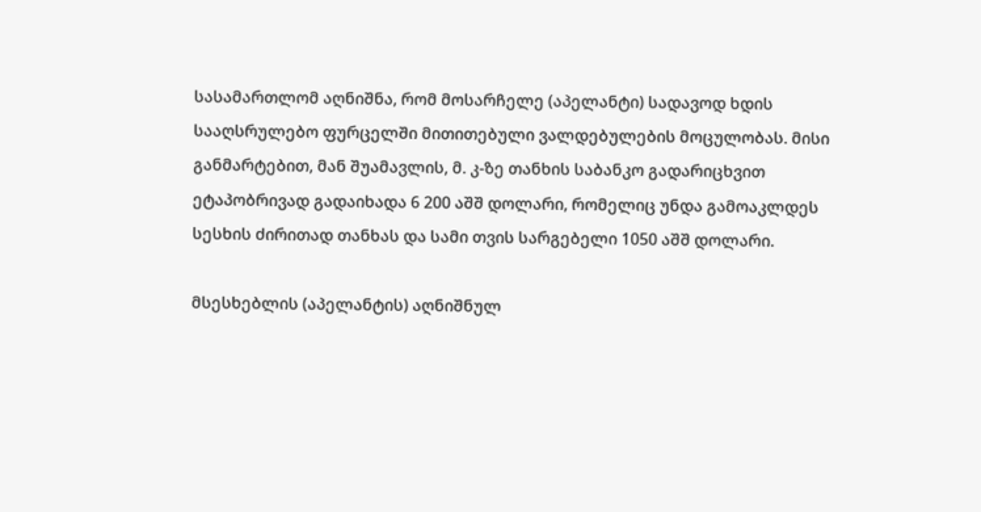სასამართლომ აღნიშნა, რომ მოსარჩელე (აპელანტი) სადავოდ ხდის სააღსრულებო ფურცელში მითითებული ვალდებულების მოცულობას. მისი განმარტებით, მან შუამავლის, მ. კ-ზე თანხის საბანკო გადარიცხვით ეტაპობრივად გადაიხადა 6 200 აშშ დოლარი, რომელიც უნდა გამოაკლდეს სესხის ძირითად თანხას და სამი თვის სარგებელი 1050 აშშ დოლარი.

მსესხებლის (აპელანტის) აღნიშნულ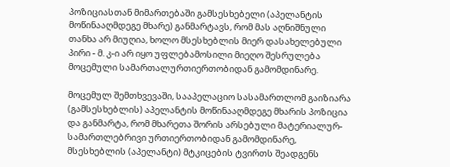პოზიციასთან მიმართებაში გამსესხებელი (აპელანტის მოწინააღმდეგე მხარე) განმარტავს, რომ მას აღნიშნული თანხა არ მიუღია, ხოლო მსესხებლის მიერ დასახელებული პირი - მ. კ-ი არ იყო უფლებამოსილი მიეღო შესრულება მოცემული სამართალურთიერთობიდან გამომდინარე.

მოცემულ შემთხვევაში, სააპელაციო სასამართლომ გაიზიარა (გამსესხებლის) აპელანტის მოწინააღმდეგე მხარის პოზიცია და განმარტა, რომ მხარეთა შორის არსებული მატერიალურ-სამართლებრივი ურთიერთობიდან გამომდინარე, მსესხებლის (აპელანტი) მტკიცების ტვირთს შეადგენს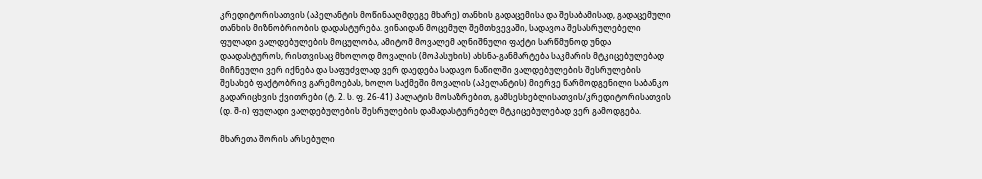კრედიტორისათვის (აპელანტის მოწინააღმდეგე მხარე) თანხის გადაცემისა და შესაბამისად, გადაცემული თანხის მიზნობრიობის დადასტურება. ვინაიდან მოცემულ შემთხვევაში, სადავოა შესასრულებელი ფულადი ვალდებულების მოცულობა, ამიტომ მოვალემ აღნიშნული ფაქტი სარწმუნოდ უნდა დაადასტუროს, რისთვისაც მხოლოდ მოვალის (მოპასუხის) ახსნა-განმარტება საკმარის მტკიცებულებად მიჩნეული ვერ იქნება და საფუძვლად ვერ დაედება სადავო ნაწილში ვალდებულების შესრულების შესახებ ფაქტობრივ გარემოებას, ხოლო საქმეში მოვალის (აპელანტის) მიერვე წარმოდგენილი საბანკო გადარიცხვის ქვითრები (ტ. 2. ს. ფ. 26-41) პალატის მოსაზრებით, გამსესხებლისათვის/კრედიტორისათვის (დ. შ-ი) ფულადი ვალდებულების შესრულების დამადასტურებელ მტკიცებულებად ვერ გამოდგება.

მხარეთა შორის არსებული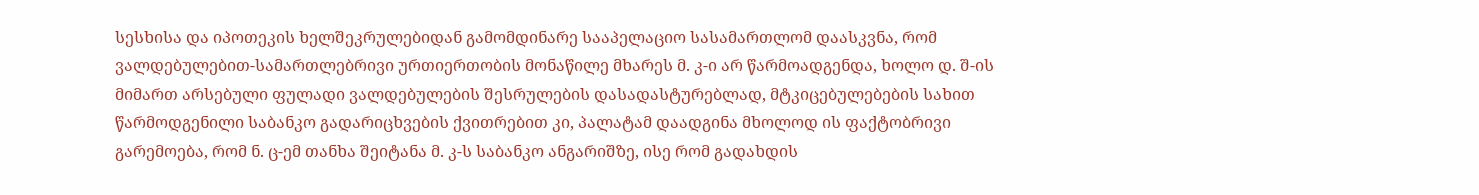სესხისა და იპოთეკის ხელშეკრულებიდან გამომდინარე სააპელაციო სასამართლომ დაასკვნა, რომ ვალდებულებით-სამართლებრივი ურთიერთობის მონაწილე მხარეს მ. კ-ი არ წარმოადგენდა, ხოლო დ. შ-ის მიმართ არსებული ფულადი ვალდებულების შესრულების დასადასტურებლად, მტკიცებულებების სახით წარმოდგენილი საბანკო გადარიცხვების ქვითრებით კი, პალატამ დაადგინა მხოლოდ ის ფაქტობრივი გარემოება, რომ ნ. ც-ემ თანხა შეიტანა მ. კ-ს საბანკო ანგარიშზე, ისე რომ გადახდის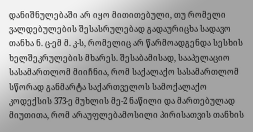დანიშნულებაში არ იყო მითითებული, თუ რომელი ვალდებულების შესასრულებად გადაურიცხა სადავო თანხა ნ. ც-ემ მ. კ-ს, რომელიც არ წარმოადგენდა სესხის ხელშეკრულების მხარეს. შესაბამისად, სააპელაციო სასამართლომ მიიჩნია, რომ საქალაქო სასამართლომ სწორად განმარტა საქართველოს სამოქალაქო კოდექსის 373-ე მუხლის მე-2 ნაწილი და მართებულად მიუთითა, რომ არაუფლებამოსილი პირისათვის თანხის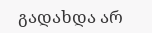გადახდა არ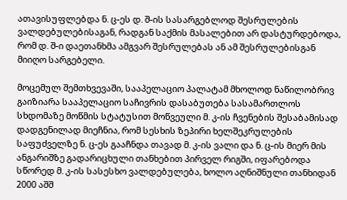ათავისუფლებდა ნ. ც-ეს დ. შ-ის სასარგებლოდ შესრულების ვალდებულებისაგან, რადგან საქმის მასალებით არ დასტურდებოდა, რომ დ. შ-ი დაეთანხმა ამგვარ შესრულებას ან ამ შესრულებისგან მიიღო სარგებელი.

მოცემულ შემთხვევაში, სააპელაციო პალატამ მხოლოდ ნაწილობრივ გაიზიარა სააპელაციო საჩივრის დასაბუთება სასამართლოს სხდომაზე მოწმის სტატუსით მოწვეული მ. კ-ის ჩვენების შესაბამისად დადგენილად მიეჩნია, რომ სესხის ზეპირი ხელშეკრულების საფუძველზე ნ. ც-ეს გააჩნდა თავად მ. კ-ის ვალი და ნ. ც-ის მიერ მის ანგარიშზე გადარიცხული თანხებით პირველ რიგში, იფარებოდა სწორედ მ. კ-ის სასესხო ვალდებულება, ხოლო აღნიშნული თანხიდან 2000 აშშ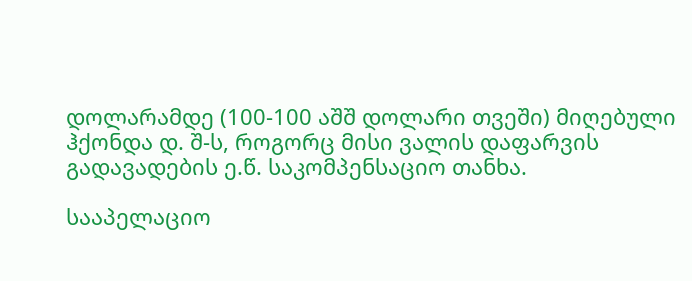დოლარამდე (100-100 აშშ დოლარი თვეში) მიღებული ჰქონდა დ. შ-ს, როგორც მისი ვალის დაფარვის გადავადების ე.წ. საკომპენსაციო თანხა.

სააპელაციო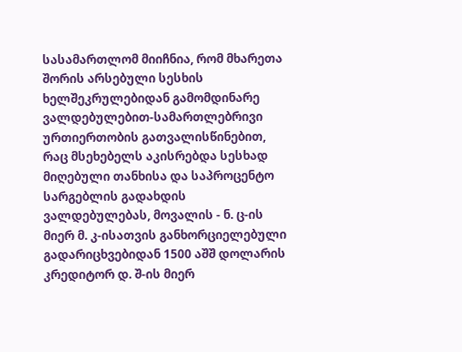სასამართლომ მიიჩნია, რომ მხარეთა შორის არსებული სესხის ხელშეკრულებიდან გამომდინარე ვალდებულებით-სამართლებრივი ურთიერთობის გათვალისწინებით, რაც მსეხებელს აკისრებდა სესხად მიღებული თანხისა და საპროცენტო სარგებლის გადახდის ვალდებულებას, მოვალის - ნ. ც-ის მიერ მ. კ-ისათვის განხორციელებული გადარიცხვებიდან 1500 აშშ დოლარის კრედიტორ დ. შ-ის მიერ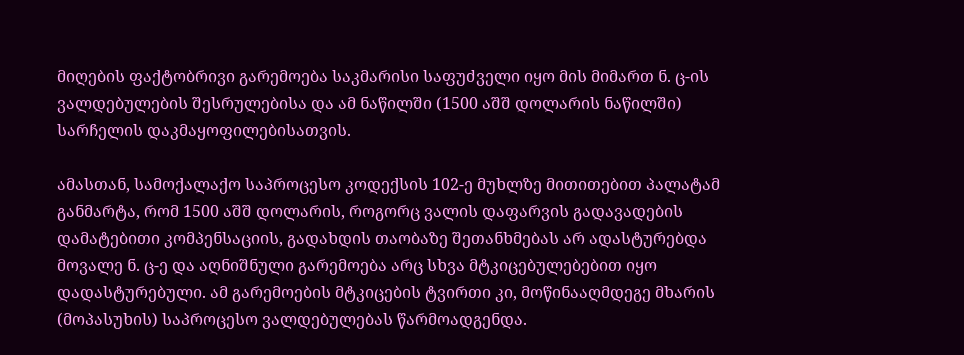მიღების ფაქტობრივი გარემოება საკმარისი საფუძველი იყო მის მიმართ ნ. ც-ის ვალდებულების შესრულებისა და ამ ნაწილში (1500 აშშ დოლარის ნაწილში) სარჩელის დაკმაყოფილებისათვის.

ამასთან, სამოქალაქო საპროცესო კოდექსის 102-ე მუხლზე მითითებით პალატამ განმარტა, რომ 1500 აშშ დოლარის, როგორც ვალის დაფარვის გადავადების დამატებითი კომპენსაციის, გადახდის თაობაზე შეთანხმებას არ ადასტურებდა მოვალე ნ. ც-ე და აღნიშნული გარემოება არც სხვა მტკიცებულებებით იყო დადასტურებული. ამ გარემოების მტკიცების ტვირთი კი, მოწინააღმდეგე მხარის (მოპასუხის) საპროცესო ვალდებულებას წარმოადგენდა.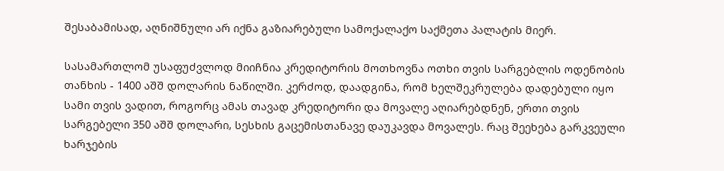შესაბამისად, აღნიშნული არ იქნა გაზიარებული სამოქალაქო საქმეთა პალატის მიერ.

სასამართლომ უსაფუძვლოდ მიიჩნია კრედიტორის მოთხოვნა ოთხი თვის სარგებლის ოდენობის თანხის - 1400 აშშ დოლარის ნაწილში. კერძოდ, დაადგინა, რომ ხელშეკრულება დადებული იყო სამი თვის ვადით, როგორც ამას თავად კრედიტორი და მოვალე აღიარებდნენ, ერთი თვის სარგებელი 350 აშშ დოლარი, სესხის გაცემისთანავე დაუკავდა მოვალეს. რაც შეეხება გარკვეული ხარჯების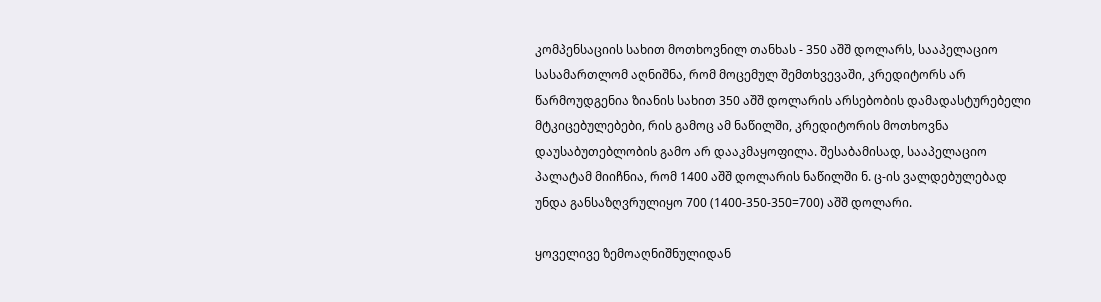კომპენსაციის სახით მოთხოვნილ თანხას - 350 აშშ დოლარს, სააპელაციო სასამართლომ აღნიშნა, რომ მოცემულ შემთხვევაში, კრედიტორს არ წარმოუდგენია ზიანის სახით 350 აშშ დოლარის არსებობის დამადასტურებელი მტკიცებულებები, რის გამოც ამ ნაწილში, კრედიტორის მოთხოვნა დაუსაბუთებლობის გამო არ დააკმაყოფილა. შესაბამისად, სააპელაციო პალატამ მიიჩნია, რომ 1400 აშშ დოლარის ნაწილში ნ. ც-ის ვალდებულებად უნდა განსაზღვრულიყო 700 (1400-350-350=700) აშშ დოლარი.

ყოველივე ზემოაღნიშნულიდან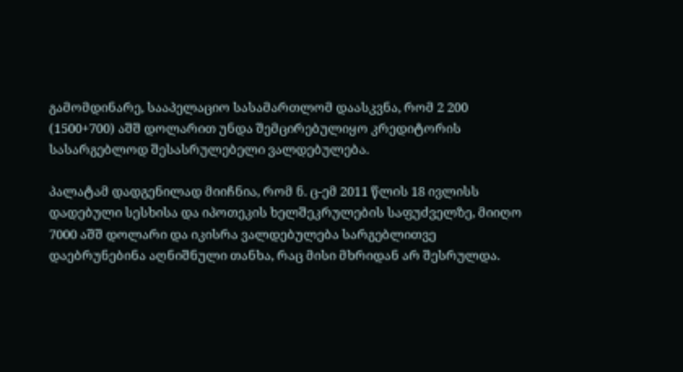გამომდინარე, სააპელაციო სასამართლომ დაასკვნა, რომ 2 200 (1500+700) აშშ დოლარით უნდა შემცირებულიყო კრედიტორის სასარგებლოდ შესასრულებელი ვალდებულება.

პალატამ დადგენილად მიიჩნია, რომ ნ. ც-ემ 2011 წლის 18 ივლისს დადებული სესხისა და იპოთეკის ხელშეკრულების საფუძველზე, მიიღო 7000 აშშ დოლარი და იკისრა ვალდებულება სარგებლითვე დაებრუნებინა აღნიშნული თანხა, რაც მისი მხრიდან არ შესრულდა.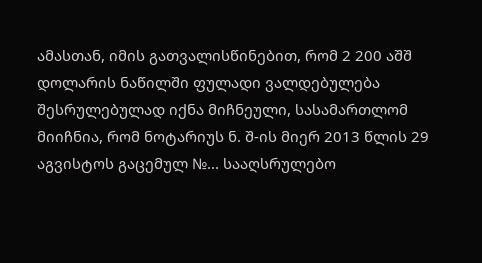ამასთან, იმის გათვალისწინებით, რომ 2 200 აშშ დოლარის ნაწილში ფულადი ვალდებულება შესრულებულად იქნა მიჩნეული, სასამართლომ მიიჩნია, რომ ნოტარიუს ნ. შ-ის მიერ 2013 წლის 29 აგვისტოს გაცემულ №... სააღსრულებო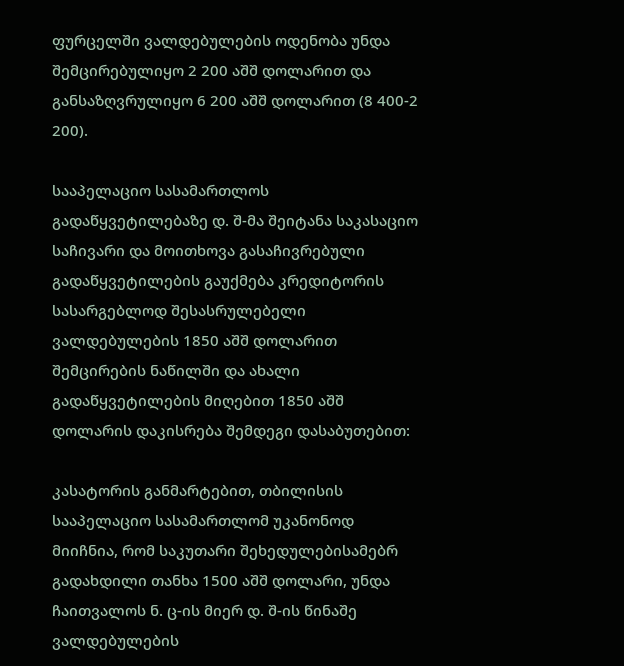ფურცელში ვალდებულების ოდენობა უნდა შემცირებულიყო 2 200 აშშ დოლარით და განსაზღვრულიყო 6 200 აშშ დოლარით (8 400-2 200).

სააპელაციო სასამართლოს გადაწყვეტილებაზე დ. შ-მა შეიტანა საკასაციო საჩივარი და მოითხოვა გასაჩივრებული გადაწყვეტილების გაუქმება კრედიტორის სასარგებლოდ შესასრულებელი ვალდებულების 1850 აშშ დოლარით შემცირების ნაწილში და ახალი გადაწყვეტილების მიღებით 1850 აშშ დოლარის დაკისრება შემდეგი დასაბუთებით:

კასატორის განმარტებით, თბილისის სააპელაციო სასამართლომ უკანონოდ მიიჩნია, რომ საკუთარი შეხედულებისამებრ გადახდილი თანხა 1500 აშშ დოლარი, უნდა ჩაითვალოს ნ. ც-ის მიერ დ. შ-ის წინაშე ვალდებულების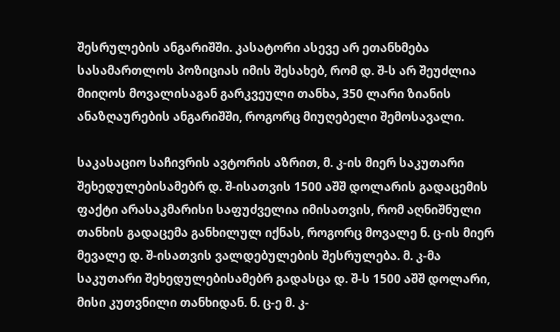შესრულების ანგარიშში. კასატორი ასევე არ ეთანხმება სასამართლოს პოზიციას იმის შესახებ, რომ დ. შ-ს არ შეუძლია მიიღოს მოვალისაგან გარკვეული თანხა, 350 ლარი ზიანის ანაზღაურების ანგარიშში, როგორც მიუღებელი შემოსავალი.

საკასაციო საჩივრის ავტორის აზრით, მ. კ-ის მიერ საკუთარი შეხედულებისამებრ დ. შ-ისათვის 1500 აშშ დოლარის გადაცემის ფაქტი არასაკმარისი საფუძველია იმისათვის, რომ აღნიშნული თანხის გადაცემა განხილულ იქნას, როგორც მოვალე ნ. ც-ის მიერ მევალე დ. შ-ისათვის ვალდებულების შესრულება. მ. კ-მა საკუთარი შეხედულებისამებრ გადასცა დ. შ-ს 1500 აშშ დოლარი, მისი კუთვნილი თანხიდან. ნ. ც-ე მ. კ-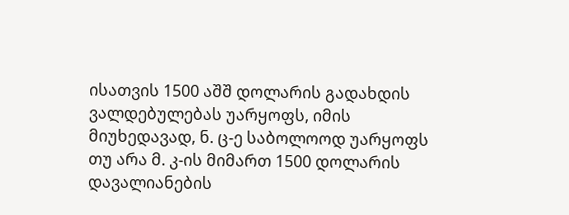ისათვის 1500 აშშ დოლარის გადახდის ვალდებულებას უარყოფს, იმის მიუხედავად, ნ. ც-ე საბოლოოდ უარყოფს თუ არა მ. კ-ის მიმართ 1500 დოლარის დავალიანების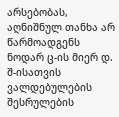არსებობას, აღნიშნულ თანხა არ წარმოადგენს ნოდარ ც-ის მიერ დ. შ-ისათვის ვალდებულების შესრულების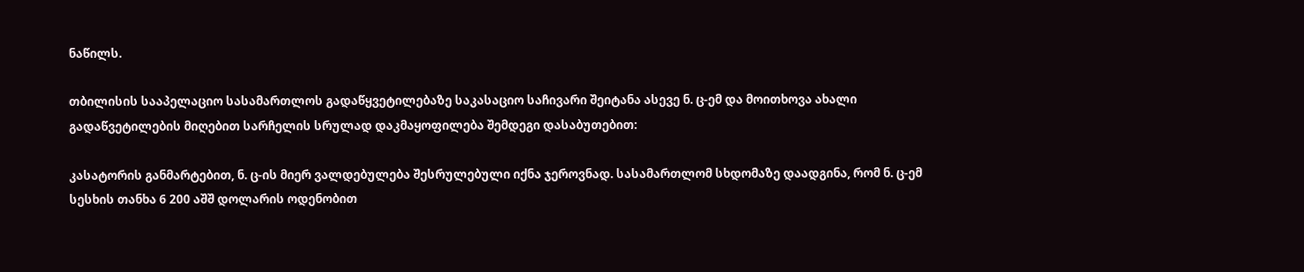ნაწილს.

თბილისის სააპელაციო სასამართლოს გადაწყვეტილებაზე საკასაციო საჩივარი შეიტანა ასევე ნ. ც-ემ და მოითხოვა ახალი გადაწვეტილების მიღებით სარჩელის სრულად დაკმაყოფილება შემდეგი დასაბუთებით:

კასატორის განმარტებით, ნ. ც-ის მიერ ვალდებულება შესრულებული იქნა ჯეროვნად. სასამართლომ სხდომაზე დაადგინა, რომ ნ. ც-ემ სესხის თანხა 6 200 აშშ დოლარის ოდენობით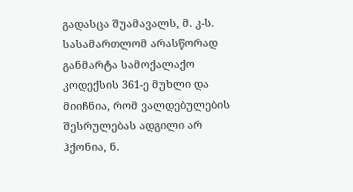გადასცა შუამავალს, მ. კ-ს. სასამართლომ არასწორად განმარტა სამოქალაქო კოდექსის 361-ე მუხლი და მიიჩნია, რომ ვალდებულების შესრულებას ადგილი არ ჰქონია, ნ.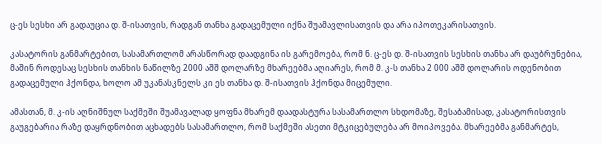ც-ეს სესხი არ გადაუცია დ. შ-ისათვის, რადგან თანხა გადაცემული იქნა შუამავლისათვის და არა იპოთეკარისათვის.

კასატორის განმარტებით, სასამართლომ არასწორად დაადგინა ის გარემოება, რომ ნ. ც-ეს დ. შ-ისათვის სესხის თანხა არ დაუბრუნებია, მაშინ როდესაც სესხის თანხის ნაწილზე 2000 აშშ დოლარზე მხარეებმა აღიარეს, რომ მ. კ-ს თანხა 2 000 აშშ დოლარის ოდენობით გადაცემული ჰქონდა, ხოლო ამ უკანასკნელს კი ეს თანხა დ. შ-ისათვის ჰქონდა მიცემული.

ამასთან, მ. კ-ის აღნიშნულ საქმეში შუამავალად ყოფნა მხარემ დაადასტურა სასამართლო სხდომაზე, შესაბამისად, კასატორისთვის გაუგებარია რაზე დაყრდნობით აცხადებს სასამართლო, რომ საქმეში ასეთი მტკიცებულება არ მოიპოვება. მხარეებმა განმარტეს,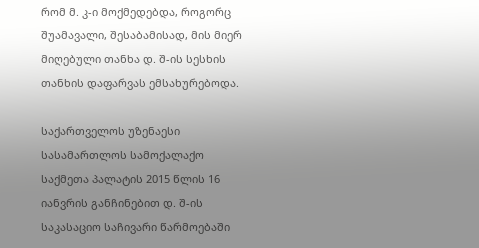რომ მ. კ-ი მოქმედებდა, როგორც შუამავალი, შესაბამისად, მის მიერ მიღებული თანხა დ. შ-ის სესხის თანხის დაფარვას ემსახურებოდა.

საქართველოს უზენაესი სასამართლოს სამოქალაქო საქმეთა პალატის 2015 წლის 16 იანვრის განჩინებით დ. შ-ის საკასაციო საჩივარი წარმოებაში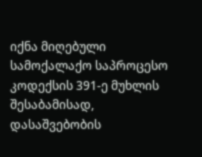იქნა მიღებული სამოქალაქო საპროცესო კოდექსის 391-ე მუხლის შესაბამისად, დასაშვებობის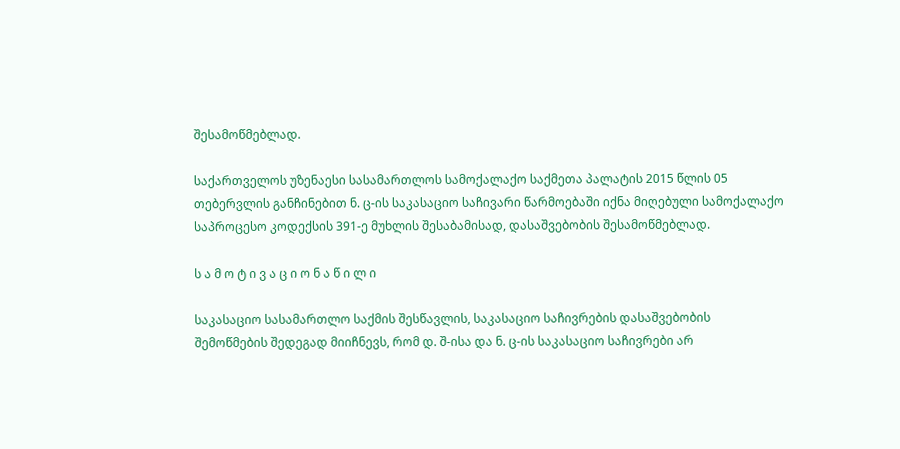შესამოწმებლად.

საქართველოს უზენაესი სასამართლოს სამოქალაქო საქმეთა პალატის 2015 წლის 05 თებერვლის განჩინებით ნ. ც-ის საკასაციო საჩივარი წარმოებაში იქნა მიღებული სამოქალაქო საპროცესო კოდექსის 391-ე მუხლის შესაბამისად, დასაშვებობის შესამოწმებლად.

ს ა მ ო ტ ი ვ ა ც ი ო ნ ა წ ი ლ ი

საკასაციო სასამართლო საქმის შესწავლის, საკასაციო საჩივრების დასაშვებობის შემოწმების შედეგად მიიჩნევს, რომ დ. შ-ისა და ნ. ც-ის საკასაციო საჩივრები არ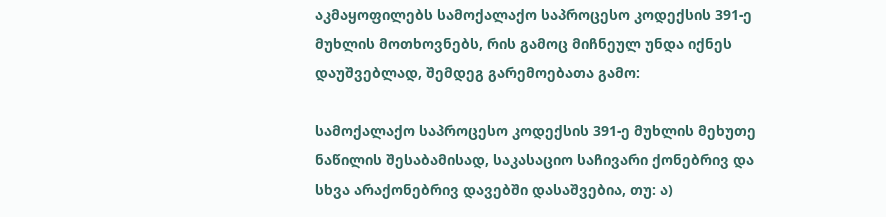აკმაყოფილებს სამოქალაქო საპროცესო კოდექსის 391-ე მუხლის მოთხოვნებს, რის გამოც მიჩნეულ უნდა იქნეს დაუშვებლად, შემდეგ გარემოებათა გამო:

სამოქალაქო საპროცესო კოდექსის 391-ე მუხლის მეხუთე ნაწილის შესაბამისად, საკასაციო საჩივარი ქონებრივ და სხვა არაქონებრივ დავებში დასაშვებია, თუ: ა)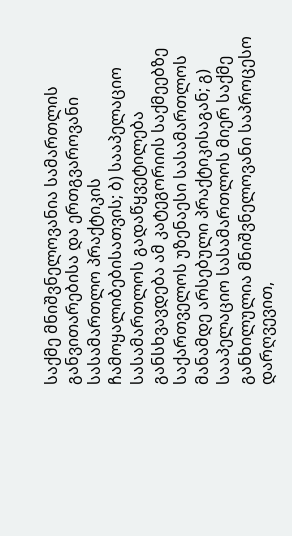საქმე მნიშვნელოვანია სამართლის განვითარებისა და ერთგვაროვანი სასამართლო პრაქტიკის ჩამოყალიბებისათვის; ბ) სააპელაციო სასამართლოს გადაწყვეტილება განსხვავდება ამ კატეგორიის საქმეებზე საქართველოს უზენაესი სასამართლოს მანამდე არსებული პრაქტიკისაგან; გ) სააპელაციო სასამართლოს მიერ საქმე განხილულია მნიშვნელოვანი საპროცესო დარღვევით,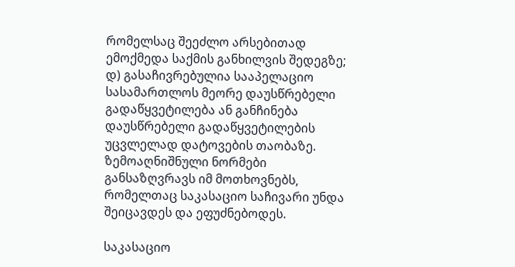რომელსაც შეეძლო არსებითად ემოქმედა საქმის განხილვის შედეგზე; დ) გასაჩივრებულია სააპელაციო სასამართლოს მეორე დაუსწრებელი გადაწყვეტილება ან განჩინება დაუსწრებელი გადაწყვეტილების უცვლელად დატოვების თაობაზე. ზემოაღნიშნული ნორმები განსაზღვრავს იმ მოთხოვნებს, რომელთაც საკასაციო საჩივარი უნდა შეიცავდეს და ეფუძნებოდეს.

საკასაციო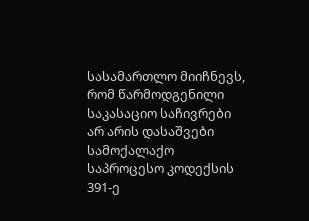სასამართლო მიიჩნევს, რომ წარმოდგენილი საკასაციო საჩივრები არ არის დასაშვები სამოქალაქო საპროცესო კოდექსის 391-ე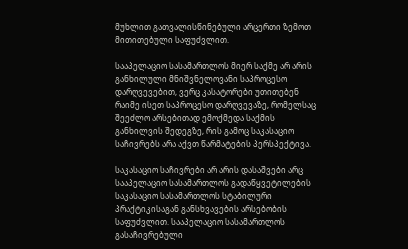მუხლით გათვალისწინებული არცერთი ზემოთ მითითებული საფუძვლით.

სააპელაციო სასამართლოს მიერ საქმე არ არის განხილული მნიშვნელოვანი საპროცესო დარღვევებით, ვერც კასატორები უთითებენ რაიმე ისეთ საპროცესო დარღვევაზე, რომელსაც შეეძლო არსებითად ემოქმედა საქმის განხილვის შედეგზე, რის გამოც საკასაციო საჩივრებს არა აქვთ წარმატების პერსპექტივა.

საკასაციო საჩივრები არ არის დასაშვები არც სააპელაციო სასამართლოს გადაწყვეტილების საკასაციო სასამართლოს სტაბილური პრაქტიკისაგან განსხვავების არსებობის საფუძვლით. სააპელაციო სასამართლოს გასაჩივრებული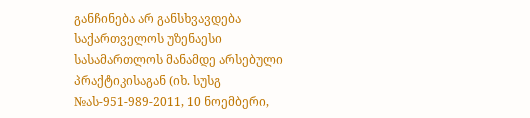განჩინება არ განსხვავდება საქართველოს უზენაესი სასამართლოს მანამდე არსებული პრაქტიკისაგან (იხ. სუსგ №ას-951-989-2011, 10 ნოემბერი,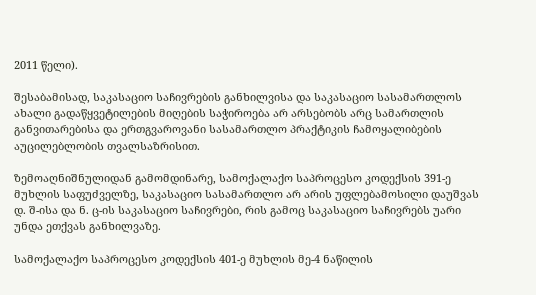2011 წელი).

შესაბამისად, საკასაციო საჩივრების განხილვისა და საკასაციო სასამართლოს ახალი გადაწყვეტილების მიღების საჭიროება არ არსებობს არც სამართლის განვითარებისა და ერთგვაროვანი სასამართლო პრაქტიკის ჩამოყალიბების აუცილებლობის თვალსაზრისით.

ზემოაღნიშნულიდან გამომდინარე, სამოქალაქო საპროცესო კოდექსის 391-ე მუხლის საფუძველზე, საკასაციო სასამართლო არ არის უფლებამოსილი დაუშვას დ. შ-ისა და ნ. ც-ის საკასაციო საჩივრები, რის გამოც საკასაციო საჩივრებს უარი უნდა ეთქვას განხილვაზე.

სამოქალაქო საპროცესო კოდექსის 401-ე მუხლის მე-4 ნაწილის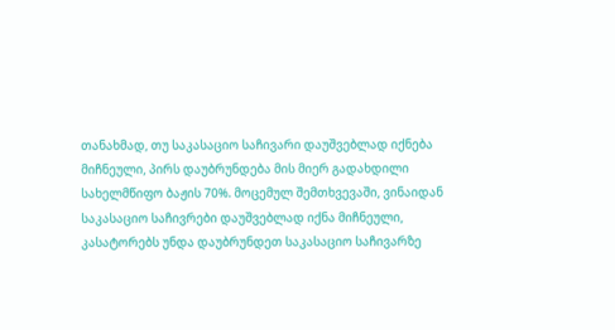თანახმად, თუ საკასაციო საჩივარი დაუშვებლად იქნება მიჩნეული, პირს დაუბრუნდება მის მიერ გადახდილი სახელმწიფო ბაჟის 70%. მოცემულ შემთხვევაში, ვინაიდან საკასაციო საჩივრები დაუშვებლად იქნა მიჩნეული, კასატორებს უნდა დაუბრუნდეთ საკასაციო საჩივარზე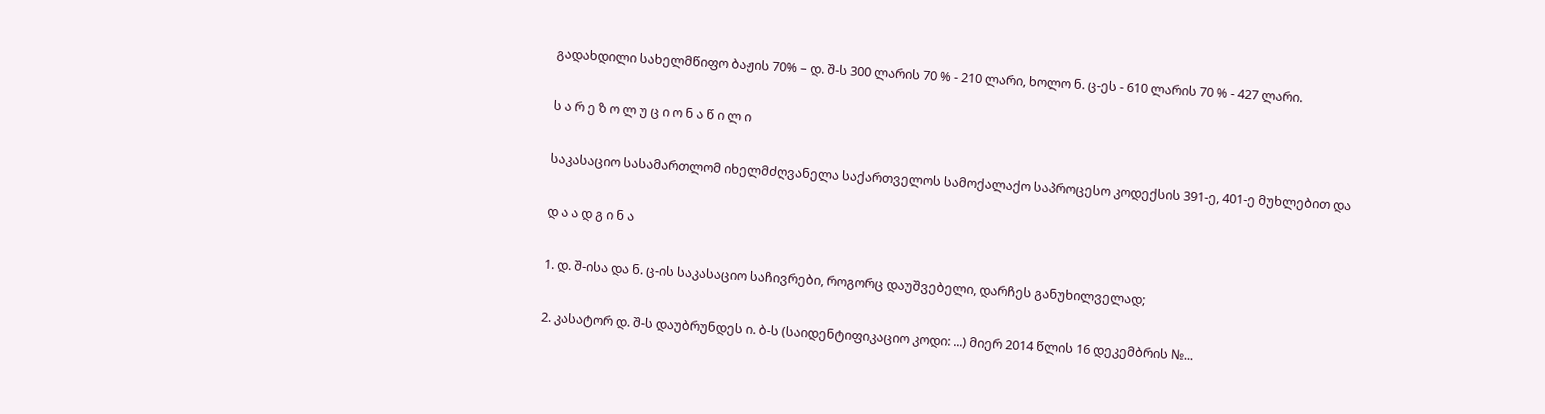გადახდილი სახელმწიფო ბაჟის 70% – დ. შ-ს 300 ლარის 70 % - 210 ლარი, ხოლო ნ. ც-ეს - 610 ლარის 70 % - 427 ლარი.

ს ა რ ე ზ ო ლ უ ც ი ო ნ ა წ ი ლ ი

საკასაციო სასამართლომ იხელმძღვანელა საქართველოს სამოქალაქო საპროცესო კოდექსის 391-ე, 401-ე მუხლებით და

დ ა ა დ გ ი ნ ა

1. დ. შ-ისა და ნ. ც-ის საკასაციო საჩივრები, როგორც დაუშვებელი, დარჩეს განუხილველად;

2. კასატორ დ. შ-ს დაუბრუნდეს ი. ბ-ს (საიდენტიფიკაციო კოდი: ...) მიერ 2014 წლის 16 დეკემბრის №...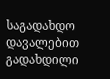საგადახდო დავალებით გადახდილი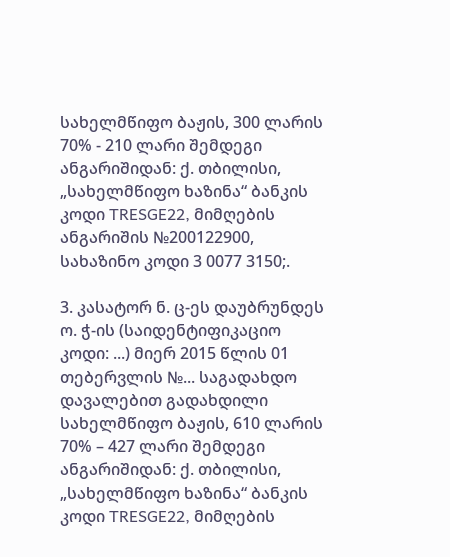სახელმწიფო ბაჟის, 300 ლარის 70% - 210 ლარი შემდეგი ანგარიშიდან: ქ. თბილისი, „სახელმწიფო ხაზინა“ ბანკის კოდი TRESGE22, მიმღების ანგარიშის №200122900, სახაზინო კოდი 3 0077 3150;.

3. კასატორ ნ. ც-ეს დაუბრუნდეს ო. ჭ-ის (საიდენტიფიკაციო კოდი: ...) მიერ 2015 წლის 01 თებერვლის №... საგადახდო დავალებით გადახდილი სახელმწიფო ბაჟის, 610 ლარის 70% – 427 ლარი შემდეგი ანგარიშიდან: ქ. თბილისი, „სახელმწიფო ხაზინა“ ბანკის კოდი TRESGE22, მიმღების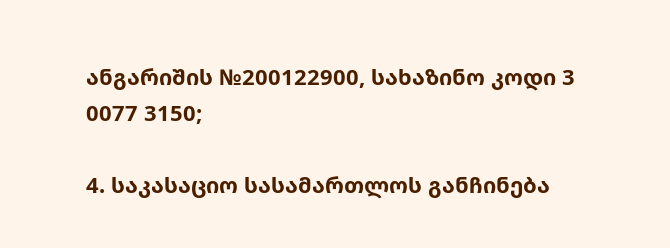ანგარიშის №200122900, სახაზინო კოდი 3 0077 3150;

4. საკასაციო სასამართლოს განჩინება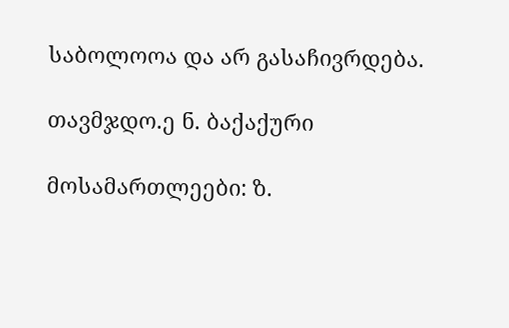საბოლოოა და არ გასაჩივრდება.

თავმჯდო.ე ნ. ბაქაქური

მოსამართლეები: ზ.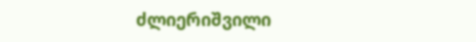ძლიერიშვილი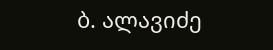ბ. ალავიძე